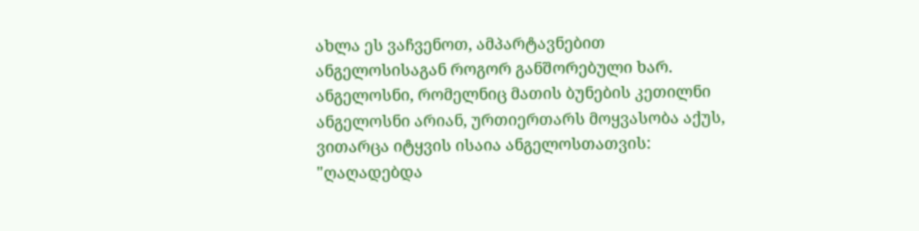ახლა ეს ვაჩვენოთ, ამპარტავნებით ანგელოსისაგან როგორ განშორებული ხარ. ანგელოსნი, რომელნიც მათის ბუნების კეთილნი ანგელოსნი არიან, ურთიერთარს მოყვასობა აქუს, ვითარცა იტყვის ისაია ანგელოსთათვის: "ღაღადებდა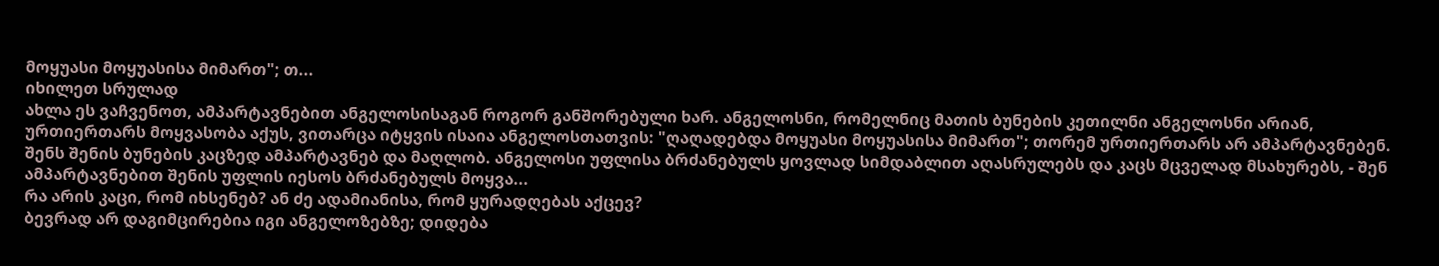მოყუასი მოყუასისა მიმართ"; თ...
იხილეთ სრულად
ახლა ეს ვაჩვენოთ, ამპარტავნებით ანგელოსისაგან როგორ განშორებული ხარ. ანგელოსნი, რომელნიც მათის ბუნების კეთილნი ანგელოსნი არიან, ურთიერთარს მოყვასობა აქუს, ვითარცა იტყვის ისაია ანგელოსთათვის: "ღაღადებდა მოყუასი მოყუასისა მიმართ"; თორემ ურთიერთარს არ ამპარტავნებენ. შენს შენის ბუნების კაცზედ ამპარტავნებ და მაღლობ. ანგელოსი უფლისა ბრძანებულს ყოვლად სიმდაბლით აღასრულებს და კაცს მცველად მსახურებს, - შენ ამპარტავნებით შენის უფლის იესოს ბრძანებულს მოყვა...
რა არის კაცი, რომ იხსენებ? ან ძე ადამიანისა, რომ ყურადღებას აქცევ?
ბევრად არ დაგიმცირებია იგი ანგელოზებზე; დიდება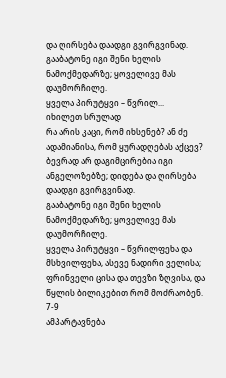და ღირსება დაადგი გვირგვინად.
გააბატონე იგი შენი ხელის ნამოქმედარზე; ყოველივე მას დაუმორჩილე.
ყველა პირუტყვი – წვრილ...
იხილეთ სრულად
რა არის კაცი, რომ იხსენებ? ან ძე ადამიანისა, რომ ყურადღებას აქცევ?
ბევრად არ დაგიმცირებია იგი ანგელოზებზე; დიდება და ღირსება დაადგი გვირგვინად.
გააბატონე იგი შენი ხელის ნამოქმედარზე; ყოველივე მას დაუმორჩილე.
ყველა პირუტყვი – წვრილფეხა და მსხვილფეხა, ასევე ნადირი ველისა;
ფრინველი ცისა და თევზი ზღვისა, და წყლის ბილიკებით რომ მოძრაობენ.
7-9
ამპარტავნება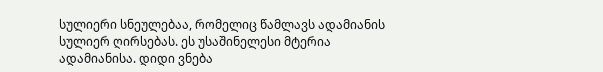სულიერი სნეულებაა, რომელიც წამლავს ადამიანის სულიერ ღირსებას. ეს უსაშინელესი მტერია ადამიანისა. დიდი ვნება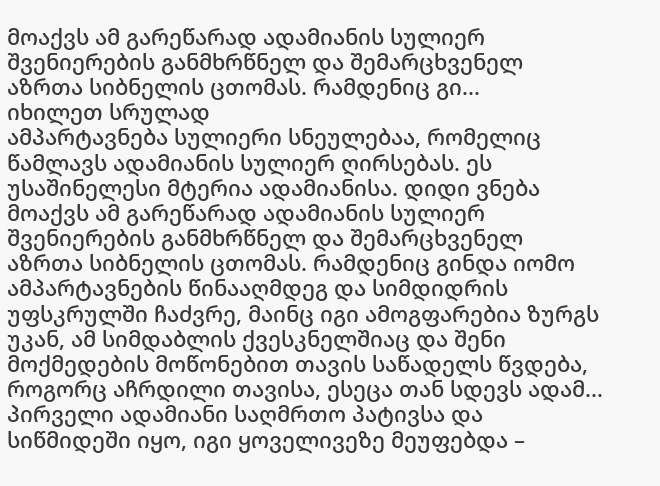მოაქვს ამ გარეწარად ადამიანის სულიერ შვენიერების განმხრწნელ და შემარცხვენელ აზრთა სიბნელის ცთომას. რამდენიც გი...
იხილეთ სრულად
ამპარტავნება სულიერი სნეულებაა, რომელიც წამლავს ადამიანის სულიერ ღირსებას. ეს უსაშინელესი მტერია ადამიანისა. დიდი ვნება მოაქვს ამ გარეწარად ადამიანის სულიერ შვენიერების განმხრწნელ და შემარცხვენელ აზრთა სიბნელის ცთომას. რამდენიც გინდა იომო ამპარტავნების წინააღმდეგ და სიმდიდრის უფსკრულში ჩაძვრე, მაინც იგი ამოგფარებია ზურგს უკან, ამ სიმდაბლის ქვესკნელშიაც და შენი მოქმედების მოწონებით თავის საწადელს წვდება, როგორც აჩრდილი თავისა, ესეცა თან სდევს ადამ...
პირველი ადამიანი საღმრთო პატივსა და სიწმიდეში იყო, იგი ყოველივეზე მეუფებდა –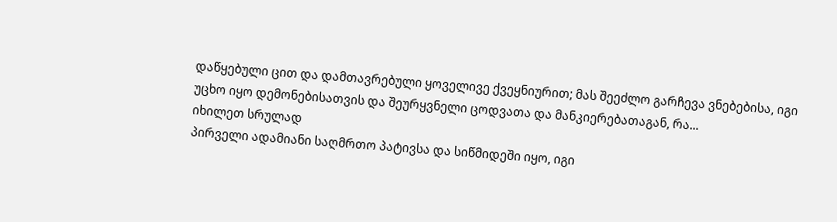დაწყებული ცით და დამთავრებული ყოველივე ქვეყნიურით; მას შეეძლო გარჩევა ვნებებისა, იგი უცხო იყო დემონებისათვის და შეურყვნელი ცოდვათა და მანკიერებათაგან, რა...
იხილეთ სრულად
პირველი ადამიანი საღმრთო პატივსა და სიწმიდეში იყო, იგი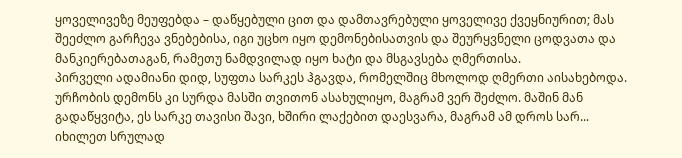ყოველივეზე მეუფებდა – დაწყებული ცით და დამთავრებული ყოველივე ქვეყნიურით; მას შეეძლო გარჩევა ვნებებისა, იგი უცხო იყო დემონებისათვის და შეურყვნელი ცოდვათა და მანკიერებათაგან, რამეთუ ნამდვილად იყო ხატი და მსგავსება ღმერთისა.
პირველი ადამიანი დიდ, სუფთა სარკეს ჰგავდა, რომელშიც მხოლოდ ღმერთი აისახებოდა. ურჩობის დემონს კი სურდა მასში თვითონ ასახულიყო, მაგრამ ვერ შეძლო. მაშინ მან გადაწყვიტა, ეს სარკე თავისი შავი, ხშირი ლაქებით დაესვარა, მაგრამ ამ დროს სარ...
იხილეთ სრულად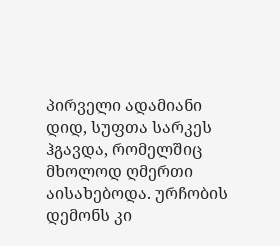პირველი ადამიანი დიდ, სუფთა სარკეს ჰგავდა, რომელშიც მხოლოდ ღმერთი აისახებოდა. ურჩობის დემონს კი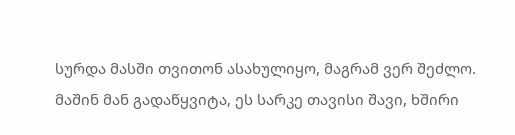სურდა მასში თვითონ ასახულიყო, მაგრამ ვერ შეძლო. მაშინ მან გადაწყვიტა, ეს სარკე თავისი შავი, ხშირი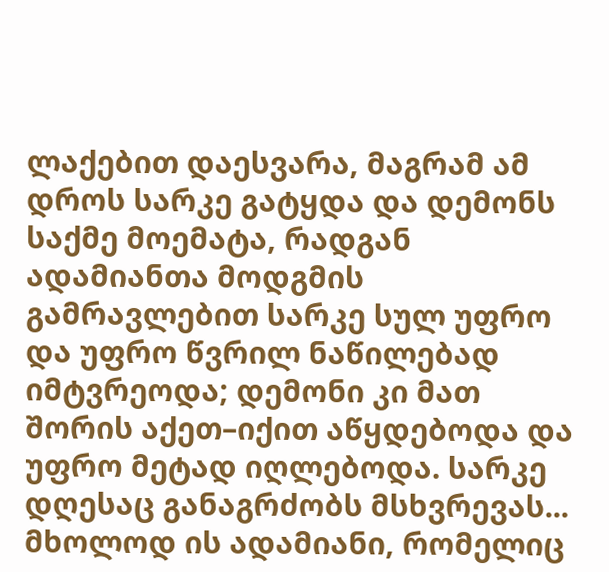ლაქებით დაესვარა, მაგრამ ამ დროს სარკე გატყდა და დემონს საქმე მოემატა, რადგან ადამიანთა მოდგმის გამრავლებით სარკე სულ უფრო და უფრო წვრილ ნაწილებად იმტვრეოდა; დემონი კი მათ შორის აქეთ–იქით აწყდებოდა და უფრო მეტად იღლებოდა. სარკე დღესაც განაგრძობს მსხვრევას...
მხოლოდ ის ადამიანი, რომელიც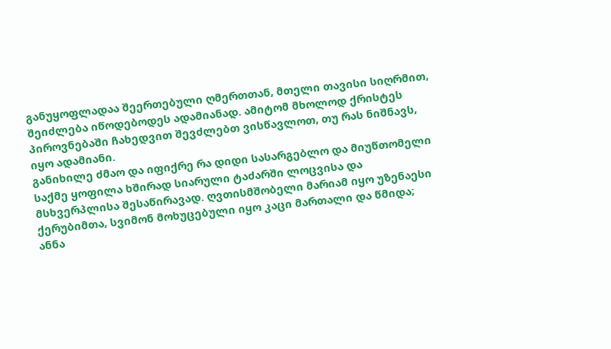განუყოფლადაა შეერთებული ღმერთთან, მთელი თავისი სიღრმით, შეიძლება იწოდებოდეს ადამიანად. ამიტომ მხოლოდ ქრისტეს პიროვნებაში ჩახედვით შევძლებთ ვისწავლოთ, თუ რას ნიშნავს, იყო ადამიანი.
განიხილე ძმაო და იფიქრე რა დიდი სასარგებლო და მიუწთომელი საქმე ყოფილა ხშირად სიარული ტაძარში ლოცვისა და მსხვერპლისა შესაწირავად. ღვთისმშობელი მარიამ იყო უზენაესი ქერუბიმთა, სვიმონ მოხუცებული იყო კაცი მართალი და წმიდა; ანნა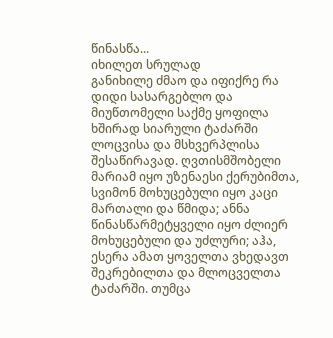წინასწა...
იხილეთ სრულად
განიხილე ძმაო და იფიქრე რა დიდი სასარგებლო და მიუწთომელი საქმე ყოფილა ხშირად სიარული ტაძარში ლოცვისა და მსხვერპლისა შესაწირავად. ღვთისმშობელი მარიამ იყო უზენაესი ქერუბიმთა, სვიმონ მოხუცებული იყო კაცი მართალი და წმიდა; ანნა წინასწარმეტყველი იყო ძლიერ მოხუცებული და უძლური; აჰა, ესერა ამათ ყოველთა ვხედავთ შეკრებილთა და მლოცველთა ტაძარში. თუმცა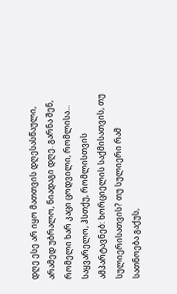დღე ესე არ იყო მათთვის დღესასწაული, არამედ უბრალო, ნიადაგი დღე. გარნა შენ, რომელი ხარ კაცი ცოდვილი, რომლისა...
საყვარელო, ჰსთქუ, რომლისთვის ამპარტავნებ: ხორციელის საქმისათვის, თუ სულიერისათვის? თუ სულიერი რამ სათნოება გაქუს,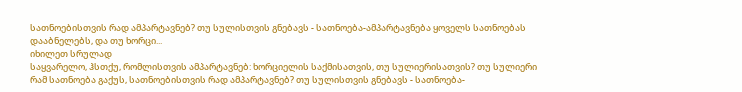სათნოებისთვის რად ამპარტავნებ? თუ სულისთვის გნებავს - სათნოება-ამპარტავნება ყოველს სათნოებას დააბნელებს, და თუ ხორცი...
იხილეთ სრულად
საყვარელო, ჰსთქუ, რომლისთვის ამპარტავნებ: ხორციელის საქმისათვის, თუ სულიერისათვის? თუ სულიერი რამ სათნოება გაქუს, სათნოებისთვის რად ამპარტავნებ? თუ სულისთვის გნებავს - სათნოება-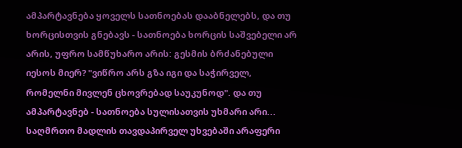ამპარტავნება ყოველს სათნოებას დააბნელებს, და თუ ხორცისთვის გნებავს - სათნოება ხორცის საშვებელი არ არის, უფრო სამწუხარო არის: გესმის ბრძანებული იესოს მიერ? "ვიწრო არს გზა იგი და საჭირველ, რომელნი მივლენ ცხოვრებად საუკუნოდ". და თუ ამპარტავნებ - სათნოება სულისათვის უხმარი არი...
საღმრთო მადლის თავდაპირველ უხვებაში არაფერი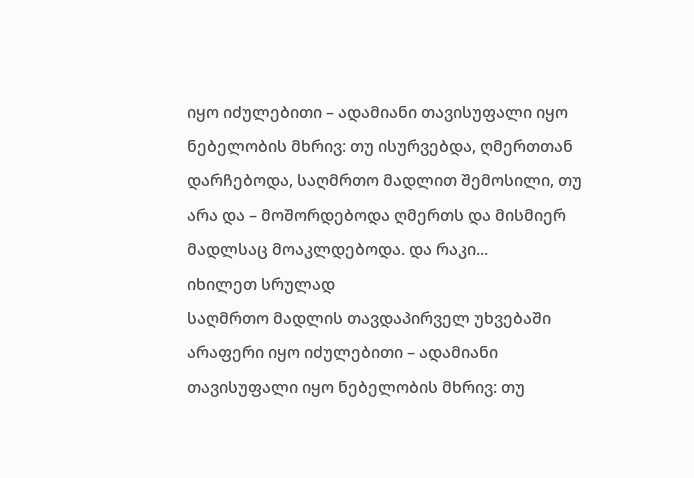იყო იძულებითი – ადამიანი თავისუფალი იყო ნებელობის მხრივ: თუ ისურვებდა, ღმერთთან დარჩებოდა, საღმრთო მადლით შემოსილი, თუ არა და – მოშორდებოდა ღმერთს და მისმიერ მადლსაც მოაკლდებოდა. და რაკი...
იხილეთ სრულად
საღმრთო მადლის თავდაპირველ უხვებაში არაფერი იყო იძულებითი – ადამიანი თავისუფალი იყო ნებელობის მხრივ: თუ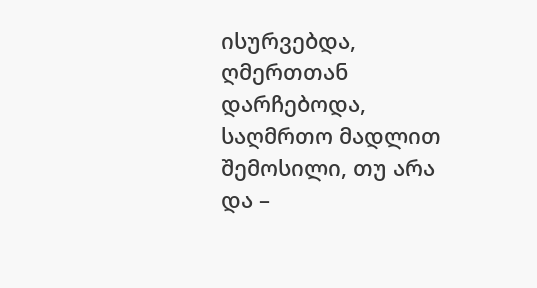ისურვებდა, ღმერთთან დარჩებოდა, საღმრთო მადლით შემოსილი, თუ არა და –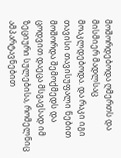მოშორდებოდა ღმერთს და მისმიერ მადლსაც მოაკლდებოდა. და რაკი იგი თავისი თავისუფალი ნებით მოშორდა შემოქმედს და ცოდვით დაეცა მსგავსად იმ ზეციური სულებისა, რომელნიც ამპარტავნებით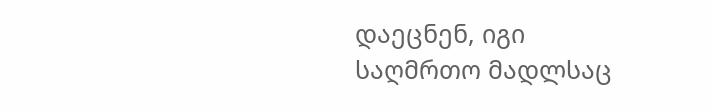დაეცნენ, იგი საღმრთო მადლსაც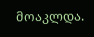მოაკლდა.